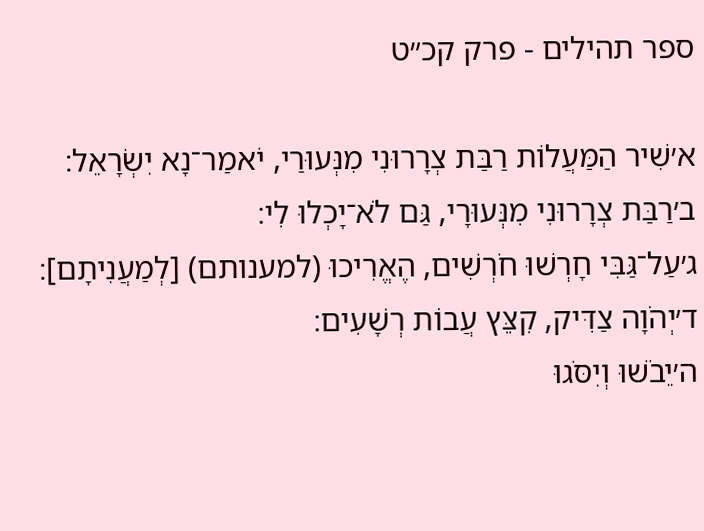ספר תהילים - פרק קכ״ט

א׳שִׁיר הַמַּעֲלוֹת רַבַּת צְרָרוּנִי מִנְּעוּרַי, יֹאמַר־נָא יִשְׂרָאֵל׃
ב׳רַבַּת צְרָרוּנִי מִנְּעוּרָי, גַּם לֹא־יָכְלוּ לִי׃
ג׳עַל־גַּבִּי חָרְשׁוּ חֹרְשִׁים, הֶאֱרִיכוּ (למענותם) [לְמַעֲנִיתָם]׃
ד׳יְהֹוָה צַדִּיק, קִצֵּץ עֲבוֹת רְשָׁעִים׃
ה׳יֵבֹשׁוּ וְיִסֹּגוּ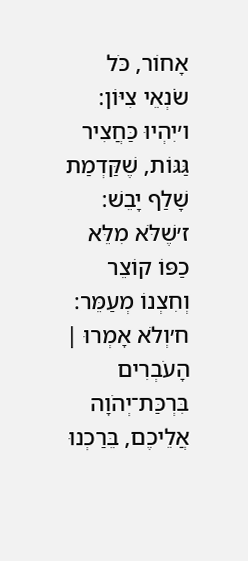אָחוֹר, כֹּל שֹׂנְאֵי צִיּוֹן׃
ו׳יִהְיוּ כַּחֲצִיר גַּגּוֹת, שֶׁקַּדְמַת שָׁלַף יָבֵשׁ׃
ז׳שֶׁלֹּא מִלֵּא כַפּוֹ קוֹצֵר וְחִצְנוֹ מְעַמֵּר׃
ח׳וְלֹא אָמְרוּ ׀ הָעֹבְרִים בִּרְכַּת־יְהֹוָה אֲלֵיכֶם, בֵּרַכְנוּ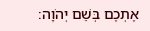אֶתְכֶם בְּשֵׁם יְהֹוָה׃